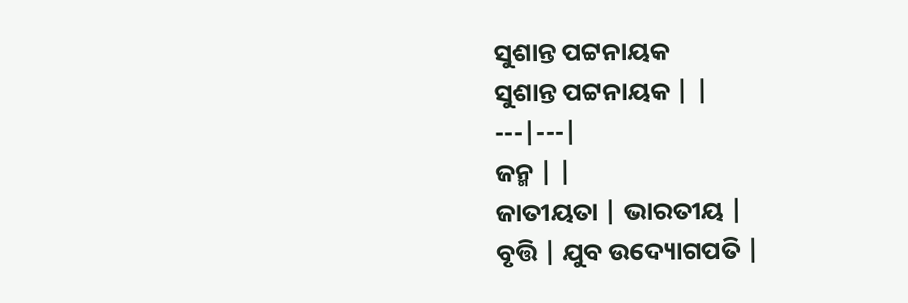ସୁଶାନ୍ତ ପଟ୍ଟନାୟକ
ସୁଶାନ୍ତ ପଟ୍ଟନାୟକ | |
---|---|
ଜନ୍ମ | |
ଜାତୀୟତା | ଭାରତୀୟ |
ବୃତ୍ତି | ଯୁବ ଉଦ୍ୟୋଗପତି |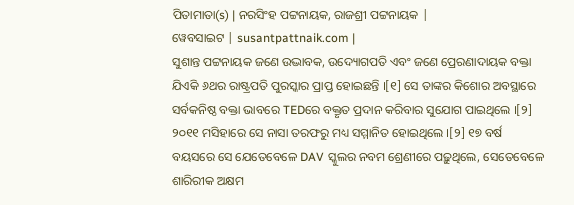ପିତାମାତା(s) | ନରସିଂହ ପଟ୍ଟନାୟକ, ରାଜଶ୍ରୀ ପଟ୍ଟନାୟକ |
ୱେବସାଇଟ | susantpattnaik.com |
ସୁଶାନ୍ତ ପଟ୍ଟନାୟକ ଜଣେ ଉଦ୍ଭାବକ, ଉଦ୍ୟୋଗପତି ଏବଂ ଜଣେ ପ୍ରେରଣାଦାୟକ ବକ୍ତା ଯିଏକି ୬ଥର ରାଷ୍ଟ୍ରପତି ପୁରସ୍କାର ପ୍ରାପ୍ତ ହୋଇଛନ୍ତି ।[୧] ସେ ତାଙ୍କର କିଶୋର ଅବସ୍ଥାରେ ସର୍ବକନିଷ୍ଠ ବକ୍ତା ଭାବରେ TEDରେ ବକ୍ତୃତ ପ୍ରଦାନ କରିବାର ସୁଯୋଗ ପାଇଥିଲେ ।[୨] ୨୦୧୧ ମସିହାରେ ସେ ନାସା ତରଫରୁ ମଧ୍ୟ ସମ୍ମାନିତ ହୋଇଥିଲେ ।[୨] ୧୭ ବର୍ଷ ବୟସରେ ସେ ଯେତେବେଳେ DAV ସ୍କୁଲର ନବମ ଶ୍ରେଣୀରେ ପଢ଼ୁଥିଲେ, ସେତେବେଳେ ଶାରିରୀକ ଅକ୍ଷମ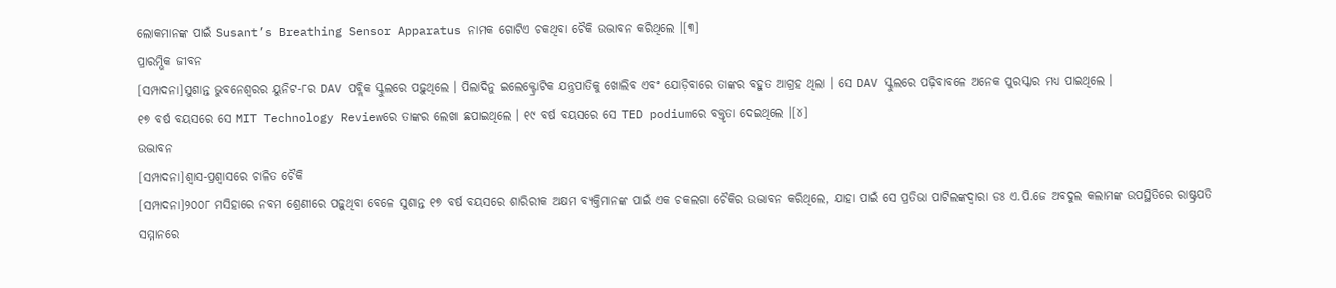ଲୋକମାନଙ୍କ ପାଇଁ Susant’s Breathing Sensor Apparatus ନାମକ ଗୋଟିଏ ଚକଥିବା ଚୈକି ଉଦ୍ଭାବନ କରିଥିଲେ ।[୩]
ପ୍ରାରମ୍ଭିକ ଜୀବନ
[ସମ୍ପାଦନା]ସୁଶାନ୍ତ ଭୁବନେଶ୍ୱରର ୟୁନିଟ-୮ର DAV ପବ୍ଲିକ ସ୍କୁଲରେ ପଢ଼ୁଥିଲେ । ପିଲାଦିନୁ ଇଲେକ୍ଟ୍ରୋଟିକ ଯନ୍ତ୍ରପାତିକୁ ଖୋଲିବ ଏବଂ ଯୋଡ଼ିବାରେ ତାଙ୍କର ବହୁତ ଆଗ୍ରହ ଥିଲା । ସେ DAV ସ୍କୁଲରେ ପଢ଼ିବାବଳେ ଅନେକ ପୁରସ୍କାର ମଧ୍ୟ ପାଇଥିଲେ ।
୧୭ ବର୍ଷ ବୟସରେ ସେ MIT Technology Reviewରେ ତାଙ୍କର ଲେଖା ଛପାଇଥିଲେ । ୧୯ ବର୍ଷ ବୟସରେ ସେ TED podiumରେ ବକ୍ତୃତା ଦେଇଥିଲେ ।[୪]
ଉଦ୍ଭାବନ
[ସମ୍ପାଦନା]ଶ୍ୱାସ-ପ୍ରଶ୍ୱାସରେ ଚାଳିତ ଚୈକି
[ସମ୍ପାଦନା]୨୦୦୮ ମସିହାରେ ନବମ ଶ୍ରେଣୀରେ ପଢ଼ୁଥିବା ବେଳେ ସୁଶାନ୍ତ ୧୭ ବର୍ଷ ବୟସରେ ଶାରିରୀକ ଅକ୍ଷମ ବ୍ୟକ୍ତିମାନଙ୍କ ପାଇଁ ଏକ ଚକଲଗା ଚୈକିର ଉଦ୍ଭାବନ କରିଥିଲେ, ଯାହା ପାଇଁ ସେ ପ୍ରତିଭା ପାଟିଲଙ୍କଦ୍ୱାରା ଡଃ ଏ.ପି.ଜେ ଅବଦୁଲ କଲାମଙ୍କ ଉପସ୍ଥିତିରେ ରାଷ୍ଟ୍ରପତି ସମ୍ମାନରେ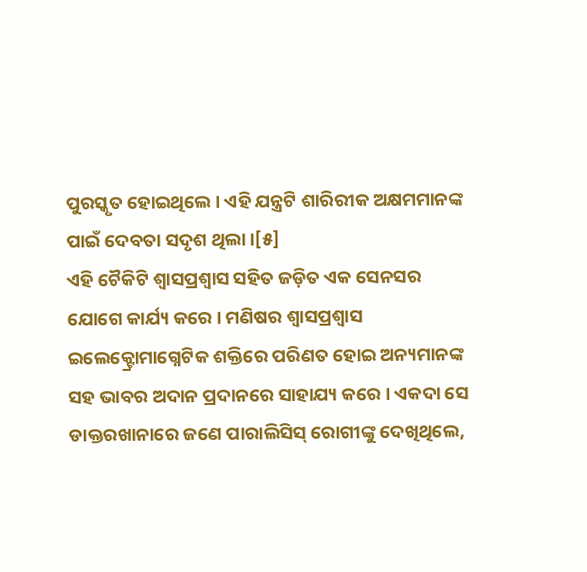ପୁରସ୍କୃତ ହୋଇଥିଲେ । ଏହି ଯନ୍ତ୍ରଟି ଶାରିରୀକ ଅକ୍ଷମମାନଙ୍କ ପାଇଁ ଦେବତା ସଦୃଶ ଥିଲା ।[୫]
ଏହି ଚୈକିଟି ଶ୍ୱାସପ୍ରଶ୍ୱାସ ସହିତ ଜଡ଼ିତ ଏକ ସେନସର ଯୋଗେ କାର୍ଯ୍ୟ କରେ । ମଣିଷର ଶ୍ୱାସପ୍ରଶ୍ୱାସ ଇଲେକ୍ଟ୍ରୋମାଗ୍ନେଟିକ ଶକ୍ତିରେ ପରିଣତ ହୋଇ ଅନ୍ୟମାନଙ୍କ ସହ ଭାବର ଅଦାନ ପ୍ରଦାନରେ ସାହାଯ୍ୟ କରେ । ଏକଦା ସେ ଡାକ୍ତରଖାନାରେ ଜଣେ ପାରାଲିସିସ୍ ରୋଗୀଙ୍କୁ ଦେଖିଥିଲେ,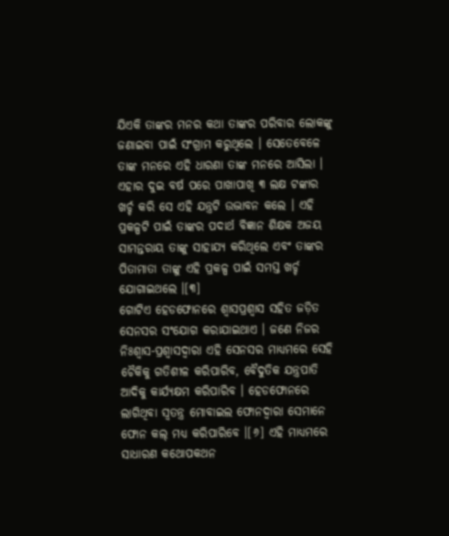ଯିଏକି ତାଙ୍କର ମନର କଥା ତାଙ୍କର ପରିବାର ଲୋକଙ୍କୁ ଜଣାଇବା ପାଇଁ ସଂଗ୍ରାମ କରୁଥିଲେ । ସେତେବେଳେ ତାଙ୍କ ମନରେ ଏହି ଧାରଣା ତାଙ୍କ ମନରେ ଆସିଲା । ଏହାର ଦୁଇ ବର୍ଷ ପରେ ପାଖାପାଖି ୩ ଲକ୍ଷ ଟଙ୍କାର ଖର୍ଚ୍ଚ କରି ସେ ଏହି ଯନ୍ତ୍ରଟି ଉଦ୍ଭାବନ କଲେ । ଏହି ପ୍ରକଳ୍ପଟି ପାଇଁ ତାଙ୍କର ପଦାର୍ଥ ବିଜ୍ଞାନ ଶିକ୍ଷକ ଅଜୟ ସାମନ୍ତରାୟ ତାଙ୍କୁ ସାହାଯ୍ୟ କରିଥିଲେ ଏବଂ ତାଙ୍କର ପିତାମାତା ତାଙ୍କୁ ଏହି ପ୍ରକଳ୍ପ ପାଇଁ ସମସ୍ତ ଖର୍ଚ୍ଚ ଯୋଗାଇଥଲେ ।[୩]
ଗୋଟିଏ ହେଡଫୋନରେ ଶ୍ୱାସପ୍ରଶ୍ୱାସ ସହିତ ଜଡ଼ିତ ସେନସର ସଂଯୋଗ କରାଯାଇଥାଏ । ଜଣେ ନିଜର ନିଃଶ୍ୱାସ-ପ୍ରଶ୍ୱାସଦ୍ୱାରା ଏହି ସେନସର ମାଧ୍ୟମରେ ସେହି ଚୈକିକୁ ଗତିଶୀଳ କରିପାରିବ, ବୈଦୁତିକ ଯନ୍ତ୍ରପାତି ଆଦିକୁ କାର୍ଯ୍ୟକ୍ଷମ କରିପାରିବ । ହେଡଫୋନରେ ଲାଗିଥିବା ସ୍ୱତନ୍ତ୍ର ମୋବାଇଲ ଫୋନଦ୍ୱାରା ସେମାନେ ଫୋନ କଲ୍ ମଧ୍ୟ କରିପାରିବେ ।[୬] ଏହି ମାଧ୍ୟମରେ ସାଧାରଣ କଥୋପକଥନ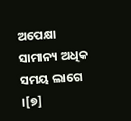ଅପେକ୍ଷା ସାମାନ୍ୟ ଅଧିକ ସମୟ ଲାଗେ ।[୭]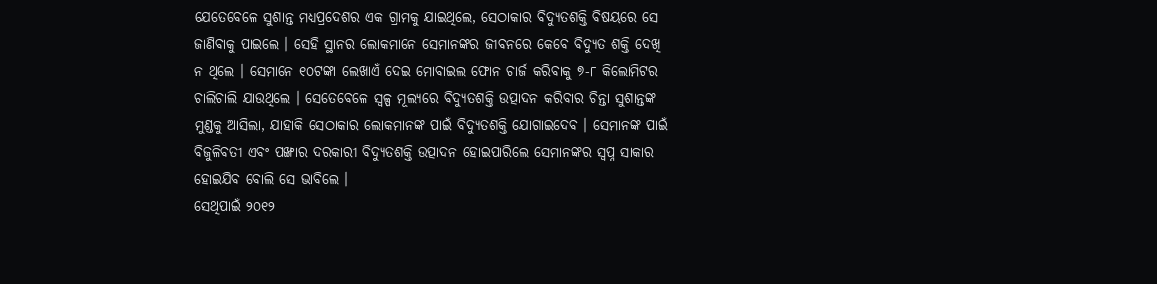ଯେତେବେଳେ ସୁଶାନ୍ତ ମଧ୍ୟପ୍ରଦେଶର ଏକ ଗ୍ରାମକୁ ଯାଇଥିଲେ, ସେଠାକାର ବିଦ୍ୟୁତଶକ୍ତି ବିଷୟରେ ସେ ଜାଣିବାକୁ ପାଇଲେ । ସେହି ସ୍ଥାନର ଲୋକମାନେ ସେମାନଙ୍କର ଜୀବନରେ କେବେ ବିଦ୍ୟୁତ ଶକ୍ତି ଦେଖି ନ ଥିଲେ । ସେମାନେ ୧୦ଟଙ୍କା ଲେଖାଏଁ ଦେଇ ମୋବାଇଲ ଫୋନ ଚାର୍ଜ କରିବାକୁ ୭-୮ କିଲୋମିଟର ଚାଲିଚାଲି ଯାଉଥିଲେ । ସେତେବେଳେ ସ୍ୱଳ୍ପ ମୂଲ୍ୟରେ ବିଦ୍ୟୁତଶକ୍ତି ଉତ୍ପାଦନ କରିବାର ଚିନ୍ତା ସୁଶାନ୍ତଙ୍କ ମୁଣ୍ଡକୁ ଆସିଲା, ଯାହାକି ସେଠାକାର ଲୋକମାନଙ୍କ ପାଇଁ ବିଦ୍ୟୁତଶକ୍ତି ଯୋଗାଇଦେବ । ସେମାନଙ୍କ ପାଇଁ ବିଜୁଳିବତୀ ଏବଂ ପଙ୍ଖାର ଦରକାରୀ ବିଦ୍ୟୁତଶକ୍ତି ଉତ୍ପାଦନ ହୋଇପାରିଲେ ସେମାନଙ୍କର ସ୍ୱପ୍ନ ସାକାର ହୋଇଯିବ ବୋଲି ସେ ଭାବିଲେ ।
ସେଥିପାଇଁ ୨୦୧୨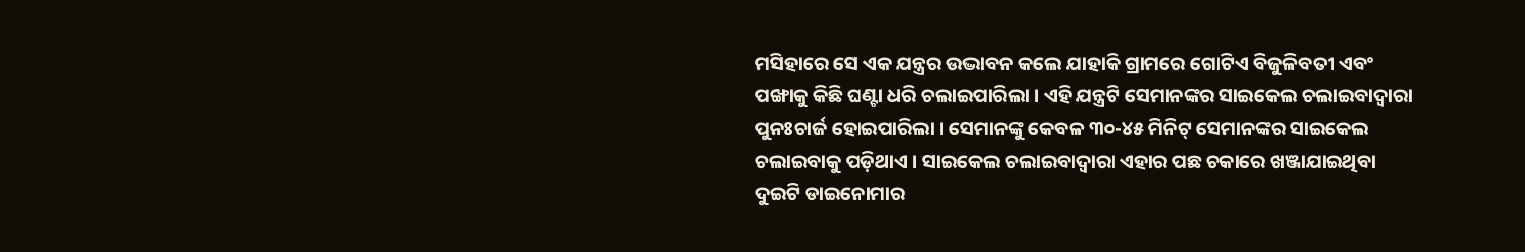ମସିହାରେ ସେ ଏକ ଯନ୍ତ୍ରର ଉଦ୍ଭାବନ କଲେ ଯାହାକି ଗ୍ରାମରେ ଗୋଟିଏ ବିଜୁଳିବତୀ ଏବଂ ପଙ୍ଖାକୁ କିଛି ଘଣ୍ଟା ଧରି ଚଲାଇପାରିଲା । ଏହି ଯନ୍ତ୍ରଟି ସେମାନଙ୍କର ସାଇକେଲ ଚଲାଇବାଦ୍ୱାରା ପୁନଃଚାର୍ଜ ହୋଇପାରିଲା । ସେମାନଙ୍କୁ କେବଳ ୩୦-୪୫ ମିନିଟ୍ ସେମାନଙ୍କର ସାଇକେଲ ଚଲାଇବାକୁ ପଡ଼ିଥାଏ । ସାଇକେଲ ଚଲାଇବାଦ୍ୱାରା ଏହାର ପଛ ଚକାରେ ଖଞ୍ଜାଯାଇଥିବା ଦୁଇଟି ଡାଇନୋମାର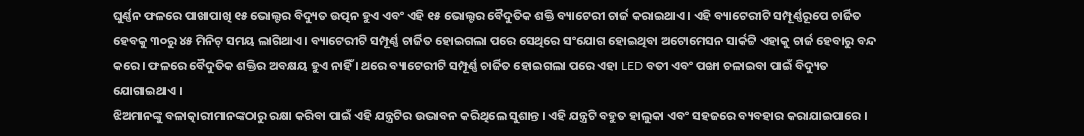ଘୁର୍ଣ୍ଣନ ଫଳରେ ପାଖାପାଖି ୧୫ ଭୋଲ୍ଟର ବିଦ୍ୟୁତ ଉତ୍ପନ ହୁଏ ଏବଂ ଏହି ୧୫ ଭୋଲ୍ଟର ବୈଦୁତିକ ଶକ୍ତି ବ୍ୟାଟେରୀ ଚାର୍ଜ କରାଇଥାଏ । ଏହି ବ୍ୟାଟେରୀଟି ସମ୍ପୂର୍ଣ୍ଣରୂପେ ଚାର୍ଜିତ ହେବକୁ ୩୦ରୁ ୪୫ ମିନିଟ୍ ସମୟ ଲାଗିଥାଏ । ବ୍ୟାଟେରୀଟି ସମ୍ପୂର୍ଣ୍ଣ ଚାର୍ଜିତ ହୋଇଗଲା ପରେ ସେଥିରେ ସଂଯୋଗ ହୋଇଥିବା ଅଟୋମେସନ ସାର୍କଟ୍ଟି ଏହାକୁ ଚାର୍ଜ ହେବାରୁ ବନ୍ଦ କରେ । ଫଳରେ ବୈଦୁତିକ ଶକ୍ତିର ଅବକ୍ଷୟ ହୁଏ ନାହିଁ । ଥରେ ବ୍ୟାଟେରୀଟି ସମ୍ପୂର୍ଣ୍ଣ ଚାର୍ଜିତ ହୋଇଗଲା ପରେ ଏହା LED ବତୀ ଏବଂ ପଙ୍ଖା ଚଳାଇବା ପାଇଁ ବିଦ୍ୟୁତ ଯୋଗାଇଥାଏ ।
ଝିଅମାନଙ୍କୁ ବଳାତ୍କାରୀମାନଙ୍କଠାରୁ ରକ୍ଷା କରିବା ପାଇଁ ଏହି ଯନ୍ତ୍ରଟିର ଉଦ୍ଭାବନ କରିଥିଲେ ସୁଶାନ୍ତ । ଏହି ଯନ୍ତ୍ରଟି ବହୁତ ହାଲୁକା ଏବଂ ସହଜରେ ବ୍ୟବହାର କରାଯାଇପାରେ ।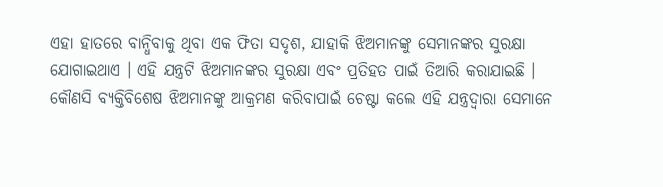ଏହା ହାତରେ ବାନ୍ଧିବାକୁ ଥିବା ଏକ ଫିତା ସଦୃଶ, ଯାହାକି ଝିଅମାନଙ୍କୁ ସେମାନଙ୍କର ସୁରକ୍ଷା ଯୋଗାଇଥାଏ । ଏହି ଯନ୍ତ୍ରଟି ଝିଅମାନଙ୍କର ସୁରକ୍ଷା ଏବଂ ପ୍ରତିହତ ପାଇଁ ତିଆରି କରାଯାଇଛି । କୌଣସି ବ୍ୟକ୍ତିବିଶେଷ ଝିଅମାନଙ୍କୁ ଆକ୍ରମଣ କରିବାପାଇଁ ଚେଷ୍ଟା କଲେ ଏହି ଯନ୍ତ୍ରଦ୍ୱାରା ସେମାନେ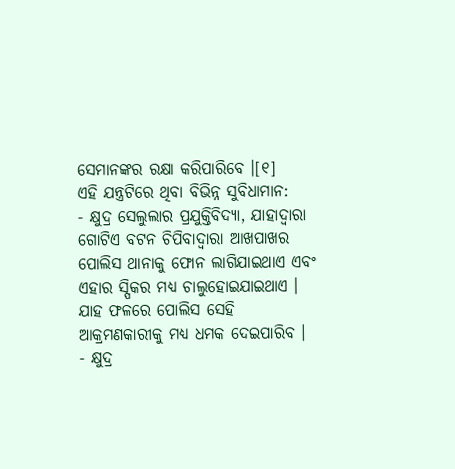ସେମାନଙ୍କର ରକ୍ଷା କରିପାରିବେ ।[୧]
ଏହି ଯନ୍ତ୍ରଟିରେ ଥିବା ବିଭିନ୍ନ ସୁବିଧାମାନ:
- କ୍ଷୁଦ୍ର ସେଲୁଲାର ପ୍ରଯୁକ୍ତିବିଦ୍ୟା, ଯାହାଦ୍ୱାରା ଗୋଟିଏ ବଟନ ଚିପିବାଦ୍ୱାରା ଆଖପାଖର ପୋଲିସ ଥାନାକୁ ଫୋନ ଲାଗିଯାଇଥାଏ ଏବଂ ଏହାର ସ୍ପିକର ମଧ୍ୟ ଚାଲୁହୋଇଯାଇଥାଏ । ଯାହ ଫଳରେ ପୋଲିସ ସେହି ଆକ୍ରମଣକାରୀକୁ ମଧ୍ୟ ଧମକ ଦେଇପାରିବ ।
- କ୍ଷୁଦ୍ର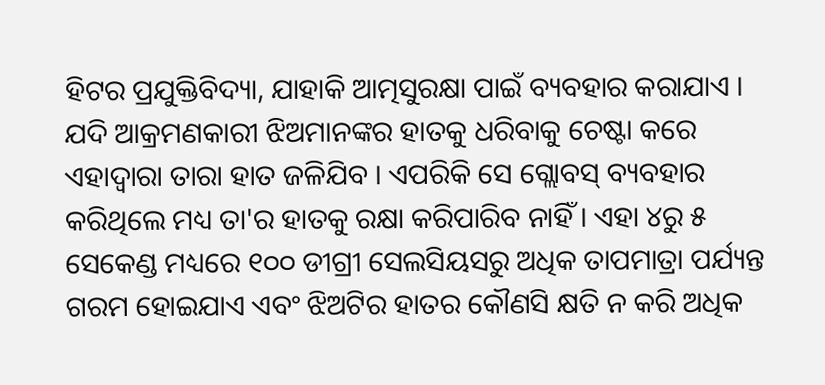ହିଟର ପ୍ରଯୁକ୍ତିବିଦ୍ୟା, ଯାହାକି ଆତ୍ମସୁରକ୍ଷା ପାଇଁ ବ୍ୟବହାର କରାଯାଏ । ଯଦି ଆକ୍ରମଣକାରୀ ଝିଅମାନଙ୍କର ହାତକୁ ଧରିବାକୁ ଚେଷ୍ଟା କରେ ଏହାଦ୍ୱାରା ତାରା ହାତ ଜଳିଯିବ । ଏପରିକି ସେ ଗ୍ଲୋବସ୍ ବ୍ୟବହାର କରିଥିଲେ ମଧ୍ୟ ତା'ର ହାତକୁ ରକ୍ଷା କରିପାରିବ ନାହିଁ । ଏହା ୪ରୁ ୫ ସେକେଣ୍ଡ ମଧ୍ୟରେ ୧୦୦ ଡୀଗ୍ରୀ ସେଲସିୟସରୁ ଅଧିକ ତାପମାତ୍ରା ପର୍ଯ୍ୟନ୍ତ ଗରମ ହୋଇଯାଏ ଏବଂ ଝିଅଟିର ହାତର କୌଣସି କ୍ଷତି ନ କରି ଅଧିକ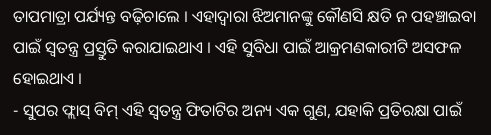ତାପମାତ୍ରା ପର୍ଯ୍ୟନ୍ତ ବଢ଼ିଚାଲେ । ଏହାଦ୍ୱାରା ଝିଅମାନଙ୍କୁ କୌଣସି କ୍ଷତି ନ ପହଞ୍ଚାଇବା ପାଇଁ ସ୍ୱତନ୍ତ୍ର ପ୍ରସ୍ତୁତି କରାଯାଇଥାଏ । ଏହି ସୁବିଧା ପାଇଁ ଆକ୍ରମଣକାରୀଟି ଅସଫଳ ହୋଇଥାଏ ।
- ସୁପର ଫ୍ଲାସ୍ ବିମ୍ ଏହି ସ୍ୱତନ୍ତ୍ର ଫିତାଟିର ଅନ୍ୟ ଏକ ଗୁଣ, ଯହାକି ପ୍ରତିରକ୍ଷା ପାଇଁ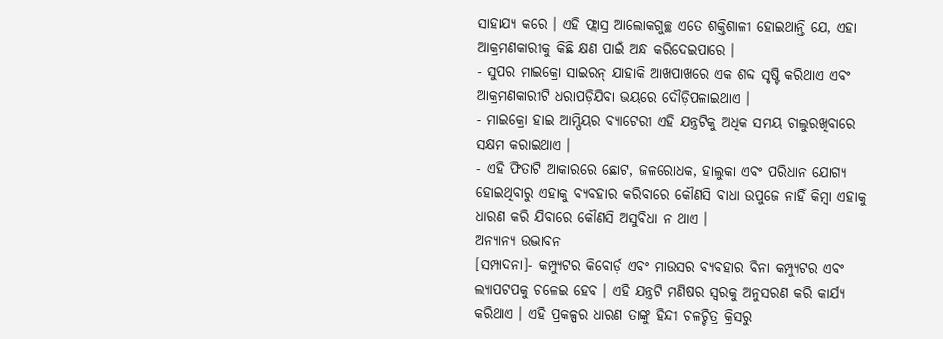ସାହାଯ୍ୟ କରେ । ଏହି ଫ୍ଲାସ୍ର ଆଲୋକଗୁଚ୍ଛ ଏତେ ଶକ୍ତିଶାଳୀ ହୋଇଥାନ୍ତି ଯେ, ଏହା ଆକ୍ରମଣକାରୀକୁ କିଛି କ୍ଷଣ ପାଇଁ ଅନ୍ଧ କରିଦେଇପାରେ ।
- ସୁପର ମାଇକ୍ରୋ ସାଇରନ୍ ଯାହାକି ଆଖପାଖରେ ଏକ ଶବ୍ଦ ସୃଷ୍ଟି କରିଥାଏ ଏବଂ ଆକ୍ରମଣକାରୀଟି ଧରାପଡ଼ିଯିବା ଭୟରେ ଦୌଡ଼ିପଳାଇଥାଏ ।
- ମାଇକ୍ରୋ ହାଇ ଆମ୍ପିୟର ବ୍ୟାଟେରୀ ଏହି ଯନ୍ତ୍ରଟିକୁ ଅଧିକ ସମୟ ଚାଲୁରଖିବାରେ ସକ୍ଷମ କରାଇଥାଏ ।
- ଏହି ଫିତାଟି ଆକାରରେ ଛୋଟ, ଜଳରୋଧକ, ହାଲୁକା ଏବଂ ପରିଧାନ ଯୋଗ୍ୟ ହୋଇଥିବାରୁ ଏହାକୁ ବ୍ୟବହାର କରିବାରେ କୌଣସି ବାଧା ଉପୁଜେ ନାହିଁ କିମ୍ବା ଏହାକୁ ଧାରଣ କରି ଯିବାରେ କୌଣସି ଅସୁବିଧା ନ ଥାଏ ।
ଅନ୍ୟାନ୍ୟ ଉଦ୍ଭାବନ
[ସମ୍ପାଦନା]- କମ୍ପ୍ୟୁଟର କିବୋର୍ଡ଼ ଏବଂ ମାଉସର ବ୍ୟବହାର ବିନା କମ୍ପ୍ୟୁଟର ଏବଂ ଲ୍ୟାପଟପକୁ ଚଳେଇ ହେବ । ଏହି ଯନ୍ତ୍ରଟି ମଣିଷର ସ୍ୱରକୁ ଅନୁସରଣ କରି କାର୍ଯ୍ୟ କରିଥାଏ । ଏହି ପ୍ରକଳ୍ପର ଧାରଣ ତାଙ୍କୁ ହିନ୍ଦୀ ଚଳଚ୍ଚିତ୍ର କ୍ରିସରୁ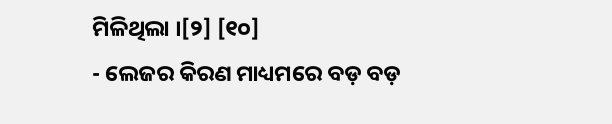ମିଳିଥିଲା ।[୨] [୧୦]
- ଲେଜର କିରଣ ମାଧ୍ୟମରେ ବଡ଼ ବଡ଼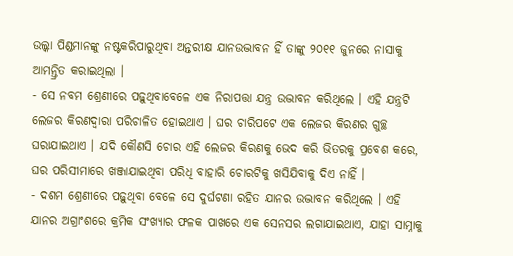ଉଲ୍କା ପିଣ୍ଡମାନଙ୍କୁ ନଷ୍ଟକରିପାରୁଥିବା ଅନ୍ତରୀକ୍ଷ ଯାନଉଦ୍ଭାବନ ହିଁ ତାଙ୍କୁ ୨୦୧୧ ଜୁନରେ ନାସାକୁ ଆମନ୍ତ୍ରିତ କରାଇଥିଲା ।
- ସେ ନବମ ଶ୍ରେଣୀରେ ପଢ଼ୁଥିବାବେଳେ ଏକ ନିରାପତ୍ତା ଯନ୍ତ୍ର ଉଦ୍ଭାବନ କରିଥିଲେ । ଏହି ଯନ୍ତ୍ରଟି ଲେଜର କିରଣଦ୍ୱାରା ପରିଚାଳିତ ହୋଇଥାଏ । ଘର ଚାରିପଟେ ଏକ ଲେଜର କିରଣର ଗୁଚ୍ଛ ଘରାଯାଇଥାଏ । ଯଦି କୌଣସି ଚୋର ଏହି ଲେଜର କିରଣକୁ ଭେଦ କରି ଭିତରକୁ ପ୍ରବେଶ କରେ, ଘର ପରିସୀମାରେ ଖଞ୍ଜାଯାଇଥିବା ପରିଧି ବାହାରି ଚୋରଟିକୁ ଖସିଯିବାକୁ ଦିଏ ନାହିଁ ।
- ଦଶମ ଶ୍ରେଣୀରେ ପଢ଼ୁଥିବା ବେଳେ ସେ ଦୁର୍ଘଟଣା ରହିତ ଯାନର ଉଦ୍ଭାବନ କରିଥିଲେ । ଏହି ଯାନର ଅଗ୍ରାଂଶରେ କ୍ରମିକ ସଂଖ୍ୟାର ଫଳକ ପାଖରେ ଏକ ସେନସର ଲଗାଯାଇଥାଏ, ଯାହା ସାମ୍ନାକୁ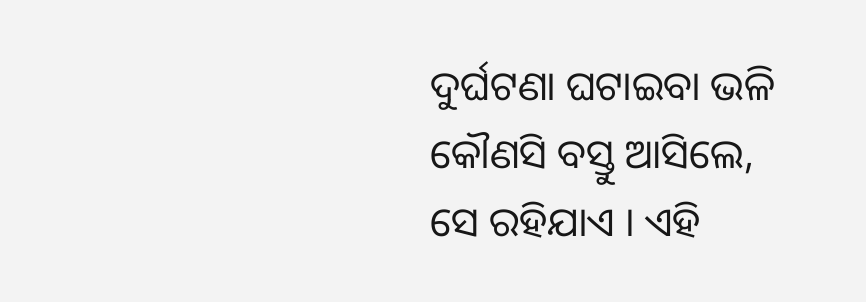ଦୁର୍ଘଟଣା ଘଟାଇବା ଭଳି କୌଣସି ବସ୍ତୁ ଆସିଲେ, ସେ ରହିଯାଏ । ଏହି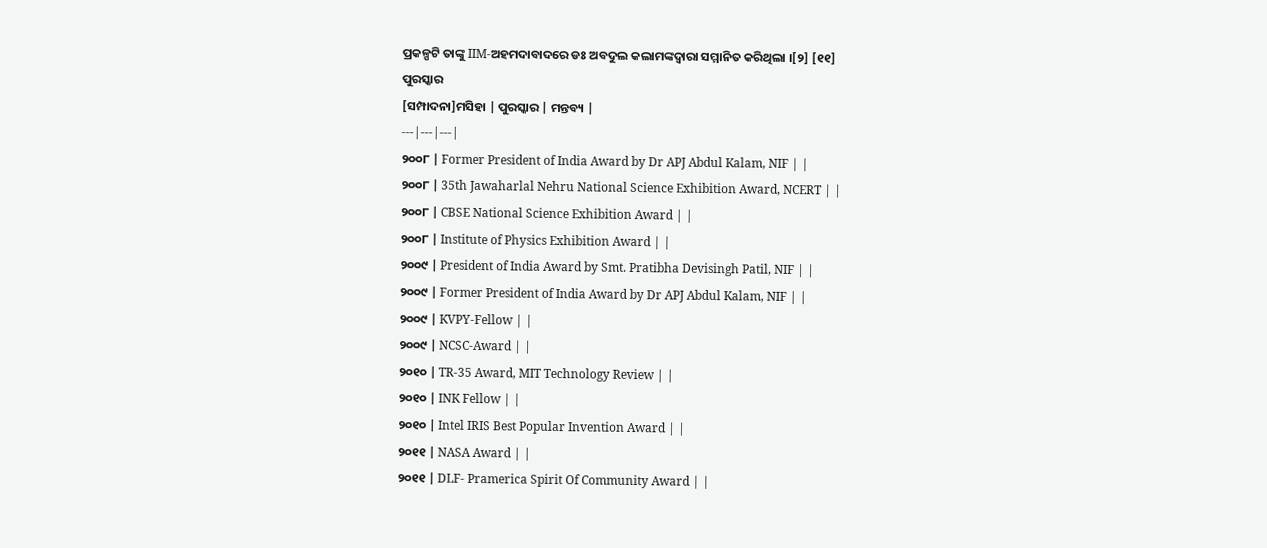ପ୍ରକଳ୍ପଟି ତାଙ୍କୁ IIM-ଅହମଦାବାଦରେ ଡଃ ଅବଦୁଲ କଲାମଙ୍କଦ୍ୱାରା ସମ୍ମାନିତ କରିଥିଲା ।[୨] [୧୧]
ପୁରସ୍କାର
[ସମ୍ପାଦନା]ମସିହା | ପୁରସ୍କାର | ମନ୍ତବ୍ୟ |
---|---|---|
୨୦୦୮ | Former President of India Award by Dr APJ Abdul Kalam, NIF | |
୨୦୦୮ | 35th Jawaharlal Nehru National Science Exhibition Award, NCERT | |
୨୦୦୮ | CBSE National Science Exhibition Award | |
୨୦୦୮ | Institute of Physics Exhibition Award | |
୨୦୦୯ | President of India Award by Smt. Pratibha Devisingh Patil, NIF | |
୨୦୦୯ | Former President of India Award by Dr APJ Abdul Kalam, NIF | |
୨୦୦୯ | KVPY-Fellow | |
୨୦୦୯ | NCSC-Award | |
୨୦୧୦ | TR-35 Award, MIT Technology Review | |
୨୦୧୦ | INK Fellow | |
୨୦୧୦ | Intel IRIS Best Popular Invention Award | |
୨୦୧୧ | NASA Award | |
୨୦୧୧ | DLF- Pramerica Spirit Of Community Award | |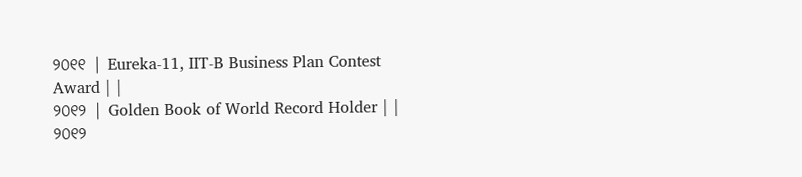୨୦୧୧ | Eureka-11, IIT-B Business Plan Contest Award | |
୨୦୧୨ | Golden Book of World Record Holder | |
୨୦୧୨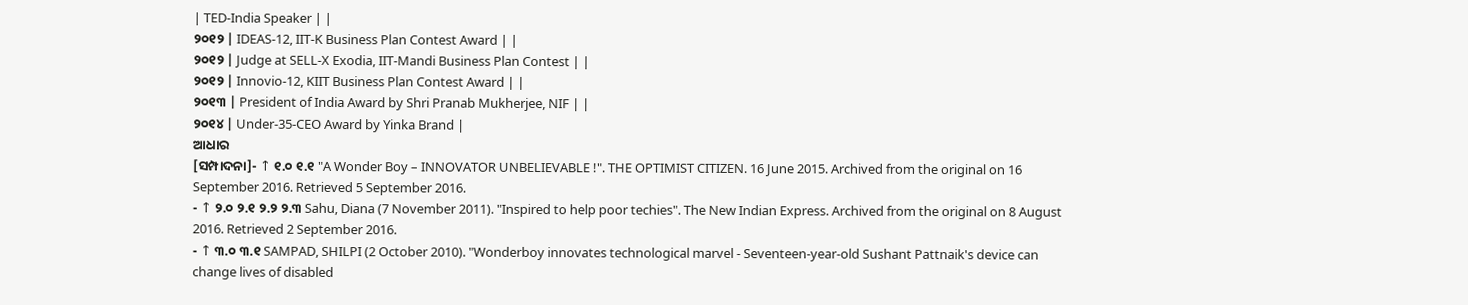| TED-India Speaker | |
୨୦୧୨ | IDEAS-12, IIT-K Business Plan Contest Award | |
୨୦୧୨ | Judge at SELL-X Exodia, IIT-Mandi Business Plan Contest | |
୨୦୧୨ | Innovio-12, KIIT Business Plan Contest Award | |
୨୦୧୩ | President of India Award by Shri Pranab Mukherjee, NIF | |
୨୦୧୪ | Under-35-CEO Award by Yinka Brand |
ଆଧାର
[ସମ୍ପାଦନା]- ↑ ୧.୦ ୧.୧ "A Wonder Boy – INNOVATOR UNBELIEVABLE !". THE OPTIMIST CITIZEN. 16 June 2015. Archived from the original on 16 September 2016. Retrieved 5 September 2016.
- ↑ ୨.୦ ୨.୧ ୨.୨ ୨.୩ Sahu, Diana (7 November 2011). "Inspired to help poor techies". The New Indian Express. Archived from the original on 8 August 2016. Retrieved 2 September 2016.
- ↑ ୩.୦ ୩.୧ SAMPAD, SHILPI (2 October 2010). "Wonderboy innovates technological marvel - Seventeen-year-old Sushant Pattnaik's device can change lives of disabled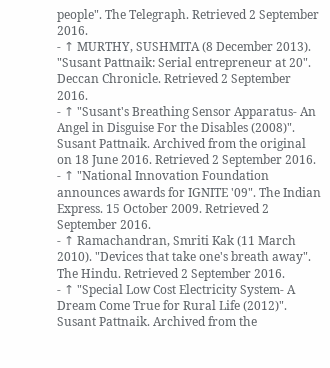people". The Telegraph. Retrieved 2 September 2016.
- ↑ MURTHY, SUSHMITA (8 December 2013). "Susant Pattnaik: Serial entrepreneur at 20". Deccan Chronicle. Retrieved 2 September 2016.
- ↑ "Susant's Breathing Sensor Apparatus- An Angel in Disguise For the Disables (2008)". Susant Pattnaik. Archived from the original on 18 June 2016. Retrieved 2 September 2016.
- ↑ "National Innovation Foundation announces awards for IGNITE '09". The Indian Express. 15 October 2009. Retrieved 2 September 2016.
- ↑ Ramachandran, Smriti Kak (11 March 2010). "Devices that take one's breath away". The Hindu. Retrieved 2 September 2016.
- ↑ "Special Low Cost Electricity System- A Dream Come True for Rural Life (2012)". Susant Pattnaik. Archived from the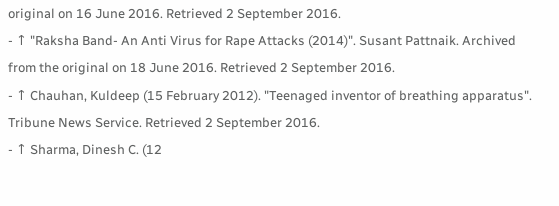original on 16 June 2016. Retrieved 2 September 2016.
- ↑ "Raksha Band- An Anti Virus for Rape Attacks (2014)". Susant Pattnaik. Archived from the original on 18 June 2016. Retrieved 2 September 2016.
- ↑ Chauhan, Kuldeep (15 February 2012). "Teenaged inventor of breathing apparatus". Tribune News Service. Retrieved 2 September 2016.
- ↑ Sharma, Dinesh C. (12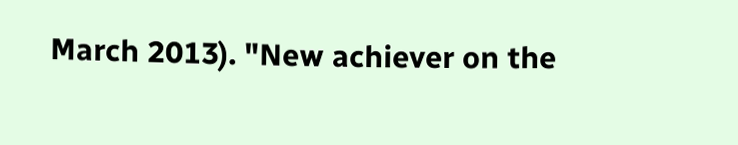March 2013). "New achiever on the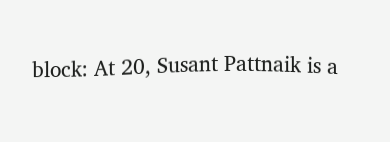block: At 20, Susant Pattnaik is a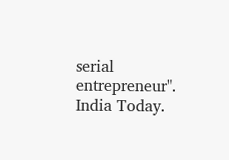serial entrepreneur". India Today.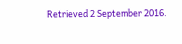Retrieved 2 September 2016.